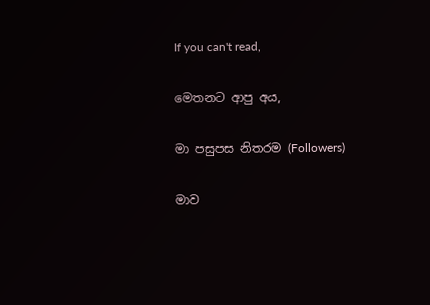If you can't read,

මෙතනට ආපු අය,

මා පසුපස නිතරම (Followers)

මාව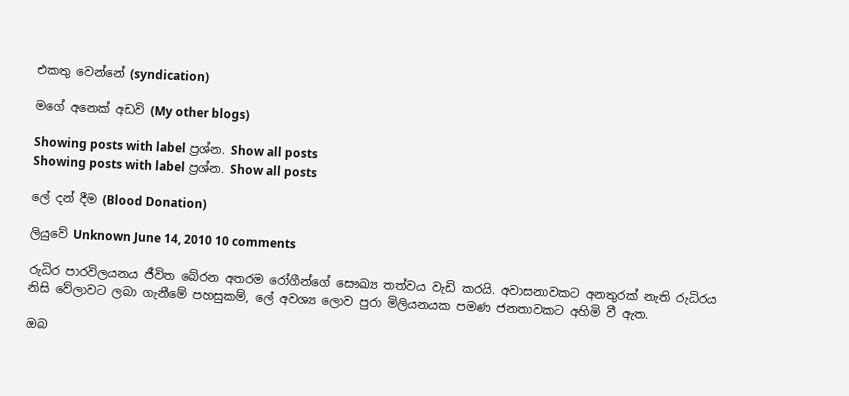එකතු වෙන්නේ (syndication)

මගේ අනෙක් අඩවි (My other blogs)

Showing posts with label ප්‍රශ්න. Show all posts
Showing posts with label ප්‍රශ්න. Show all posts

ලේ දන් දීම (Blood Donation)

ලියුවේ Unknown June 14, 2010 10 comments

රුධිර පාරවිලයනය ජීවිත බේරන අතරම රෝගීන්ගේ සෞඛ්‍ය තත්වය වැඩි කරයි. අවාසනාවකට අනතුරක් නැති රුධිරය නිසි වේලාවට ලබා ගැනීමේ පහසුකම්, ලේ අවශ්‍ය ලොව පුරා මිලියනයක පමණ ජනතාවකට අහිමි වී ඇත.

ඔබ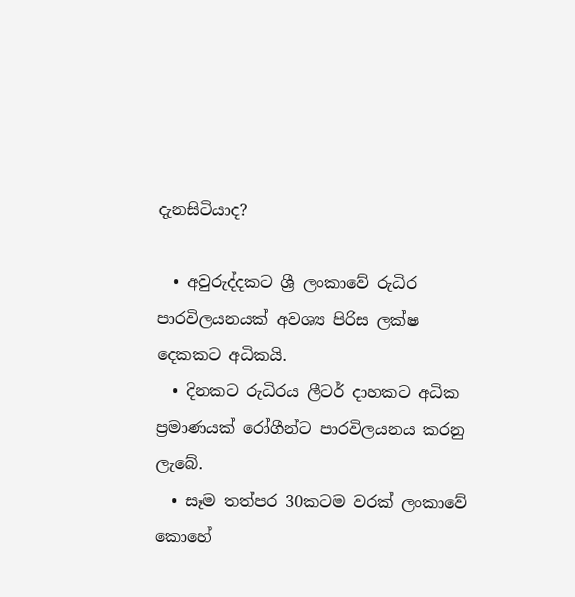දැනසිටියාද?

  • අවුරුද්දකට ශ්‍රී ලංකාවේ රුධිර පාරවිලයනයක් අවශ්‍ය පිරිස ලක්ෂ දෙකකට අධිකයි.
  • දිනකට රුධිරය ලීටර් දාහකට අධික ප්‍රමාණයක් රෝගීන්ට පාරවිලයනය කරනු ලැබේ.
  • සෑම තත්පර 30කටම වරක් ලංකාවේ කොහේ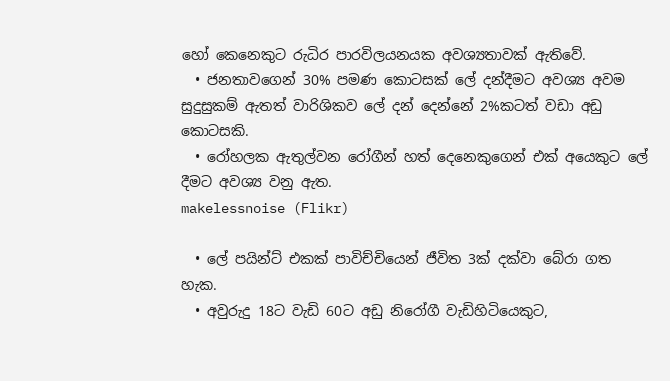හෝ කෙනෙකුට රුධිර පාරවිලයනයක අවශ්‍යතාවක් ඇතිවේ.
  • ජනතාවගෙන් 30% පමණ කොටසක් ලේ දන්දීමට අවශ්‍ය අවම සුදුසුකම් ඇතත් වාරිශිකව ලේ දන් දෙන්නේ 2%කටත් වඩා අඩු කොටසකි.
  • රෝහලක ඇතුල්වන රෝගීන් හත් දෙනෙකුගෙන් එක් අයෙකුට ලේ දීමට අවශ්‍ය වනු ඇත.
makelessnoise (Flikr)

  • ලේ පයින්ට් එකක් පාවිච්චියෙන් ජීවිත 3ක් දක්වා බේරා ගත හැක.
  • අවුරුදු 18ට වැඩි 60ට අඩු නිරෝගී වැඩිහිටියෙකුට,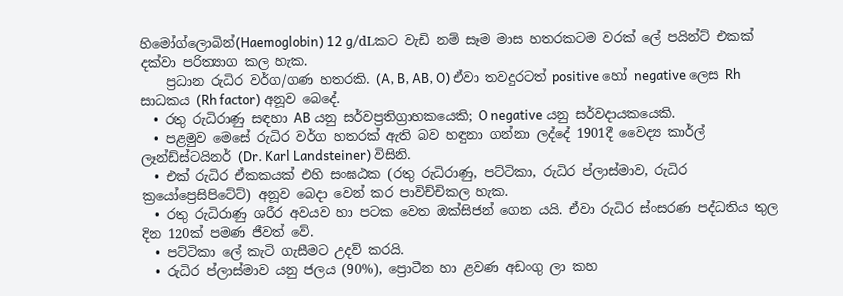හිමෝග්ලොබින්(Haemoglobin) 12 g/dLකට වැඩි නම් සෑම මාස හතරකටම වරක් ලේ පයින්ට් එකක් දක්වා පරිත්‍යාග කල හැක.
    ප්‍රධාන රුධිර වර්ග/ගණ හතරකි. (A, B, AB, O) ඒවා තවදුරටත් positive හෝ negative ලෙස Rh සාධකය (Rh factor) අනූව බෙදේ.
  • රතු රුධිරාණු සඳහා AB යනු සර්වප්‍රතිග්‍රාහකයෙකි; O negative යනු සර්වදායකයෙකි.
  • පළමුව මෙසේ රුධිර වර්ග හතරක් ඇති බව හඳුනා ගන්නා ලද්දේ 1901දී වෛද්‍ය කාර්ල් ලෑන්ඩ්ස්ටයිනර් (Dr. Karl Landsteiner) විසිනි.
  • එක් රුධිර ඒකකයක් එහි සංඝඨක (රතු රුධිරාණු, පට්ටිකා, රුධිර ප්ලාස්මාව, රුධිර ක්‍රයෝප්‍රෙසිපිටේට්) අනූව බෙදා වෙන් කර පාවිච්චිකල හැක.
  • රතු රුධිරාණු ශරීර අවයව හා පටක වෙත ඔක්සිජන් ගෙන යයි. ඒවා රුධිර ස්ංසරණ පද්ධතිය තුල දින 120ක් පමණ ජීවත් වේ.
  • පට්ටිකා ලේ කැටි ගැසීමට උදව් කරයි.
  • රුධිර ප්ලාස්මාව යනු ජලය (90%), ප්‍රොටීන හා ළවණ අඩංගු ලා කහ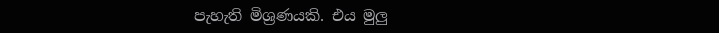පැහැති මිශ්‍රණයකි. එය මුලු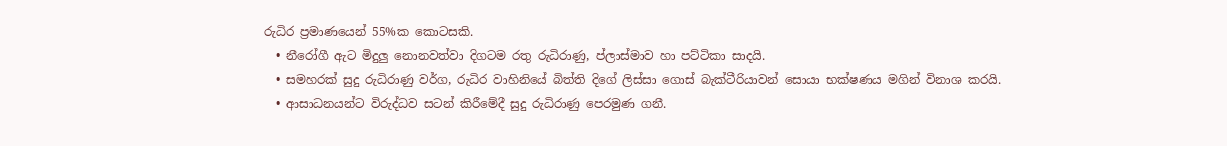රුධිර ප්‍රමාණයෙන් 55%ක කොටසකි.
  • නීරෝගී ඇට මිදුලු නොනවත්වා දිගටම රතු රුධිරාණු, ප්ලාස්මාව හා පට්ටිකා සාදයි.
  • සමහරක් සුදු රුධිරාණු වර්ග, රුධිර වාහිනියේ බිත්ති දිගේ ලිස්සා ගොස් බැක්ටීරියාවන් සොයා භක්ෂණය මගින් විනාශ කරයි.
  • ආසාධනයන්ට විරුද්ධව සටන් කිරීමේදී සුදු රුධිරාණු පෙරමුණ ගනී.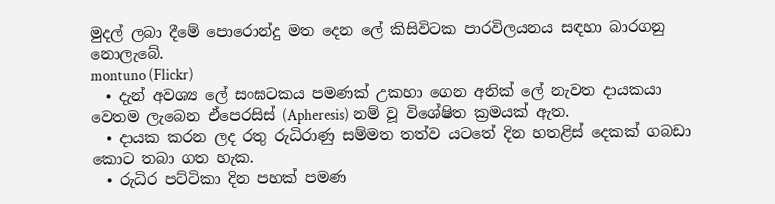මුදල් ලබා දීමේ පොරොන්දු මත දෙන ලේ කිසිවිටක පාරවිලයනය සඳහා බාරගනු නොලැබේ.
montuno (Flickr)
  • දැන් අවශ්‍ය ලේ සංඝටකය පමණක් උකහා ගෙන අනික් ලේ නැවත දායකයා වෙතම ලැබෙන ඒපෙරසිස් (Apheresis) නම් වූ විශේෂිත ක්‍රමයක් ඇත.
  • දායක කරන ලද රතු රුධිරාණු සම්මත තත්ව යටතේ දින හතළිස් දෙකක් ගබඩා කොට තබා ගත හැක.
  • රුධිර පට්ටිකා දින පහක් පමණ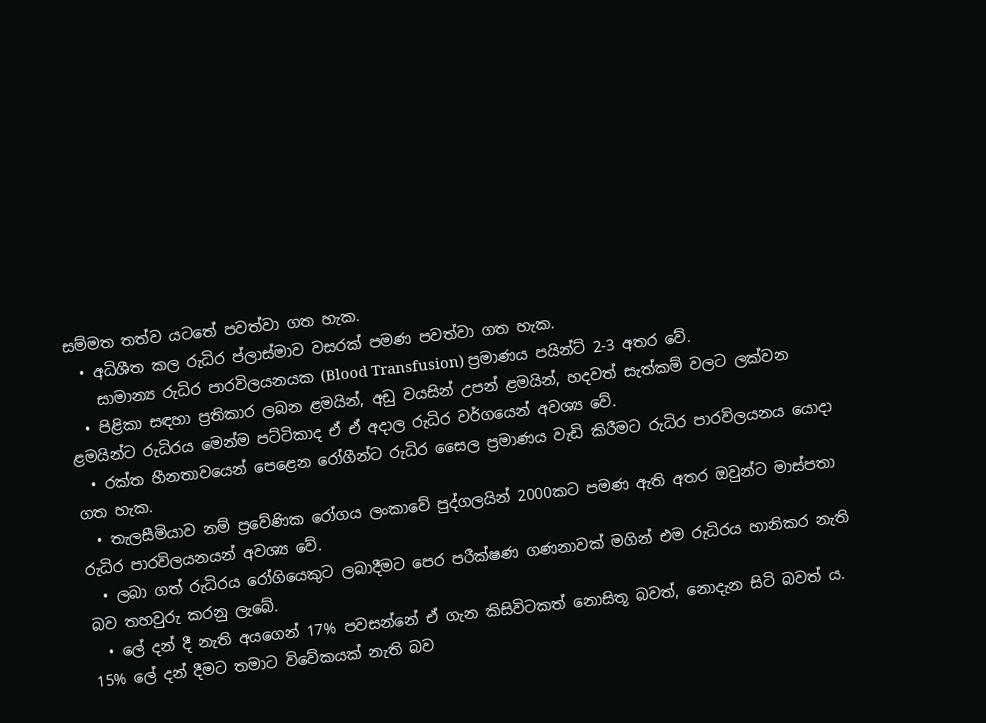සම්මත තත්ව යටතේ පවත්වා ගත හැක.
  • අධිශීත කල රුධිර ප්ලාස්මාව වසරක් පමණ පවත්වා ගත හැක.
    සාමාන්‍ය රුධිර පාරවිලයනයක (Blood Transfusion) ප්‍රමාණය පයින්ට් 2-3 අතර වේ.
  • පිළිකා සඳහා ප්‍රතිකාර ලබන ළමයින්, අඩු වයසින් උපන් ළමයින්, හදවත් සැත්කම් වලට ලක්වන ළමයින්ට රුධිරය මෙන්ම පට්ටිකාද ඒ ඒ අදාල රුධිර වර්ගයෙන් අවශ්‍ය වේ.
  • රක්ත හීනතාවයෙන් පෙළෙන රෝගීන්ට රුධිර සෛල ප්‍රමාණය වැඩි කිරීමට රුධිර පාරවිලයනය යොදා ගත හැක.
  • තැලසීමියාව නම් ප්‍රවේණික රෝගය ලංකාවේ පුද්ගලයින් 2000කට පමණ ඇති අතර ඔවුන්ට මාස්පතා රුධිර පාරවිලයනයන් අවශ්‍ය වේ.
  • ලබා ගත් රුධිරය රෝගියෙකුට ලබාදීමට පෙර පරීක්ෂණ ගණනාවක් මගින් එම රුධිරය හානිකර නැති බව තහවුරු කරනු ලැබේ.
  • ලේ දන් දී නැති අයගෙන් 17% පවසන්නේ ඒ ගැන කිසිවිටකත් නොසිතූ බවත්, නොදැන සිටි බවත් ය. 15% ලේ දන් දීමට තමාට විවේකයක් නැති බව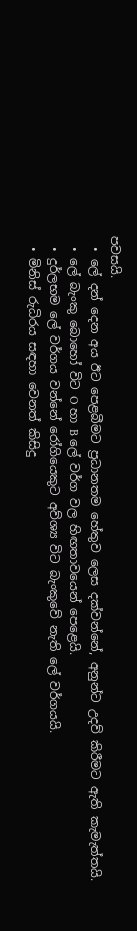පවසයි.
  • ලේ දන් දෙන අය ඊට පෙළබීමට ප්‍රධානතම හේතුව ලෙස දක්වන්නේ, අනුන්ට උදව් කිරීමට ඇති කැමැත්තයි.
  • ලේ බැංකු බොහෝ විට O හා B ලේ වර්ග වල හිඟතාවයෙන් පෙළෙයි.
  • දුර්ලභම ලේ වර්ගය වන්නේ රෝගියෙකුට අව්ශ්‍ය විට බැංකුවේ නැති ලේ වර්ගයයි.
  • මිනිස් රුධිරය සඳහා වෙනත් කිසිදු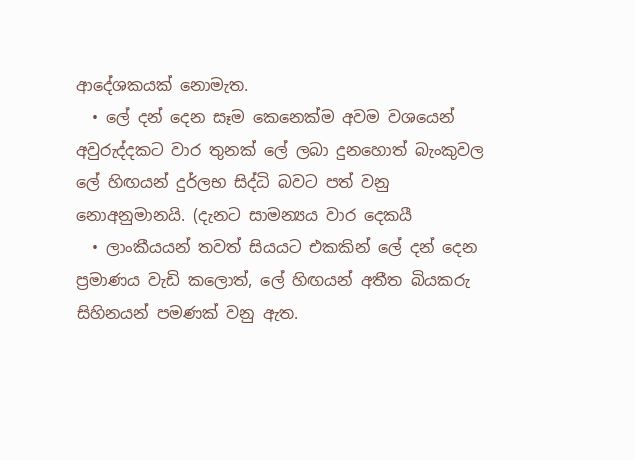ආදේශකයක් නොමැත.
  • ලේ දන් දෙන සෑම කෙනෙක්ම අවම වශයෙන් අවුරුද්දකට වාර තුනක් ලේ ලබා දුනහොත් බැංකුවල ලේ හිඟයන් දුර්ලභ සිද්ධි බවට පත් වනු නොඅනුමානයි. (දැනට සාමන්‍යය වාර දෙකයී
  • ලාංකීයයන් තවත් සියයට එකකින් ලේ දන් දෙන ප්‍රමාණය වැඩි කලොත්, ලේ හිඟයන් අතීත බියකරු සිහිනයන් පමණක් වනු ඇත.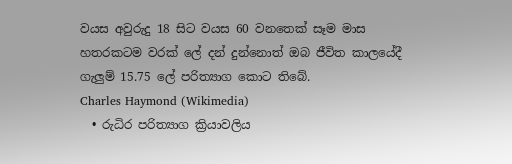වයස අවුරුදු 18 සිට වයස 60 වනතෙක් සෑම මාස හතරකටම වරක් ලේ දන් දුන්නොත් ඔබ ජීවිත කාලයේදී ගැලුම් 15.75 ලේ පරිත්‍යාග කොට තිබේ.
Charles Haymond (Wikimedia)
  • රුධිර පරිත්‍යාග ක්‍රියාවලිය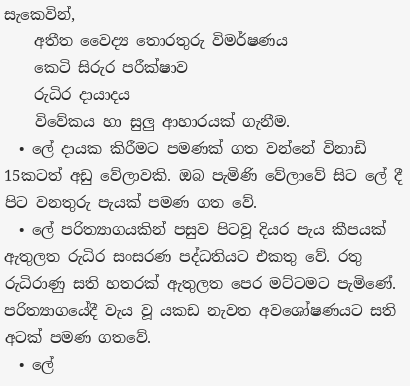සැකෙවින්,
    අතීත වෛද්‍ය තොරතුරු විමර්ෂණය
    කෙටි සිරුර පරීක්ෂාව
    රුධිර දායාදය
    විවේකය හා සුලු ආහාරයක් ගැනීම.
  • ලේ දායක කිරීමට පමණක් ගත වන්නේ විනාඩි 15කටත් අඩු වේලාවකි. ඔබ පැමිණි වේලාවේ සිට ලේ දී පිට වනතුරු පැයක් පමණ ගත වේ.
  • ලේ පරිත්‍යාගයකින් පසුව පිටවූ දියර පැය කීපයක් ඇතුලත රුධිර සංසරණ පද්ධතියට එකතු වේ. රතු රුධිරාණු සති හතරක් ඇතුලත පෙර මට්ටමට පැමිණේ. පරිත්‍යාගයේදී වැය වූ යකඩ නැවත අවශෝෂණයට සති අටක් පමණ ගතවේ.
  • ලේ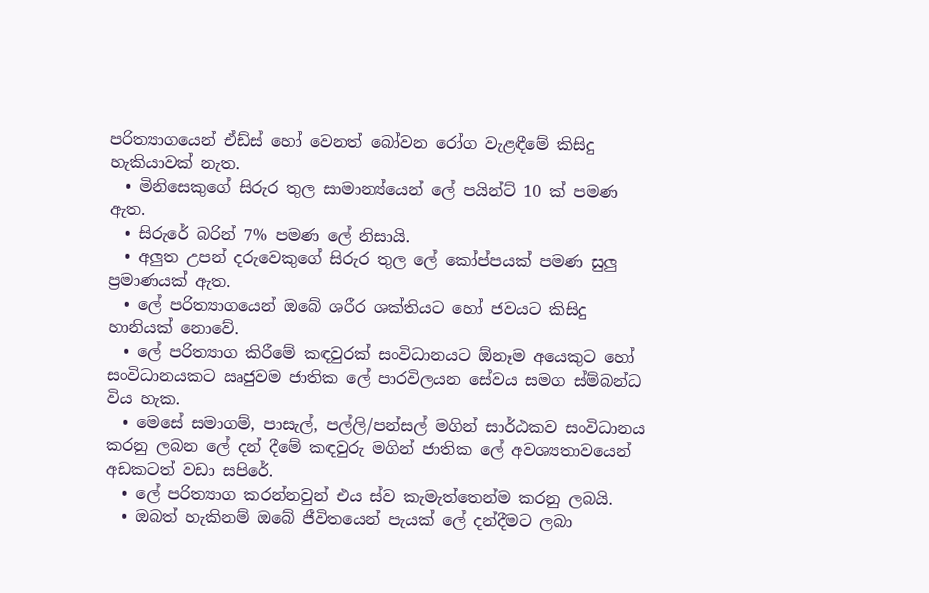පරිත්‍යාගයෙන් ඒඩ්ස් හෝ වෙනත් බෝවන රෝග වැළඳීමේ කිසිදු හැකියාවක් නැත.
  • මිනිසෙකුගේ සිරුර තුල සාමාන්‍ය්යෙන් ලේ පයින්ට් 10 ක් පමණ ඇත.
  • සිරුරේ බරින් 7% පමණ ලේ නිසායි.
  • අලුත උපන් දරුවෙකුගේ සිරුර තුල ලේ කෝප්පයක් පමණ සුලු ප්‍රමාණයක් ඇත.
  • ලේ පරිත්‍යාගයෙන් ඔබේ ශරීර ශක්තියට හෝ ජවයට කිසිදු හානියක් නොවේ.
  • ලේ පරිත්‍යාග කිරීමේ කඳවුරක් සංවිධානයට ඕනෑම අයෙකුට හෝ සංවිධානයකට ඍජුවම ජාතික ලේ පාරවිලයන සේවය සමග ස්ම්බන්ධ විය හැක.
  • මෙසේ සමාගම්, පාසැල්, පල්ලි/පන්සල් මගින් සාර්ඨකව සංවිධානය කරනු ලබන ලේ දන් දීමේ කඳවුරු මගින් ජාතික ලේ අවශ්‍යතාවයෙන් අඩකටත් වඩා සපිරේ.
  • ලේ පරිත්‍යාග කරන්නවුන් එය ස්ව කැමැත්තෙන්ම කරනු ලබයි.
  • ඔබත් හැකිනම් ඔබේ ජීවිතයෙන් පැයක් ලේ දන්දීමට ලබා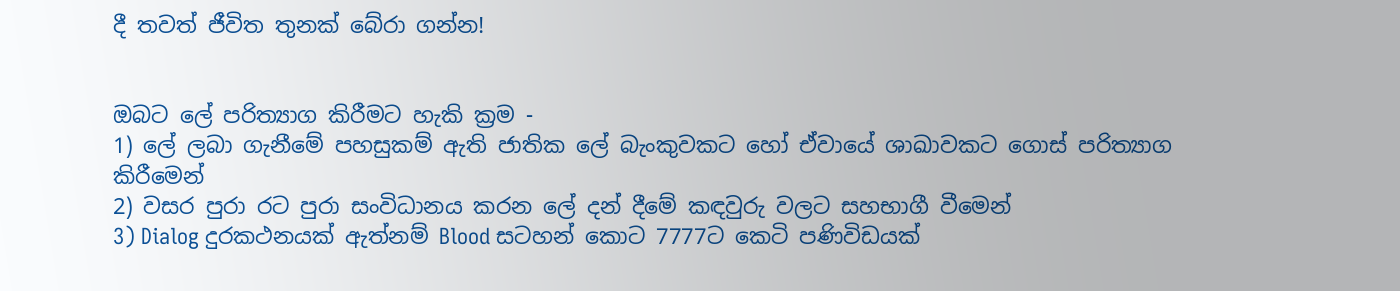දී තවත් ජීවිත තුනක් බේරා ගන්න!


ඔබට ලේ පරිත්‍යාග කිරීමට හැකි ක්‍රම -
1) ලේ ලබා ගැනීමේ පහසුකම් ඇති ජාතික ලේ බැංකුවකට හෝ ඒවායේ ශාඛාවකට ගොස් පරිත්‍යාග කිරීමෙන්
2) වසර පුරා රට පුරා සංවිධානය කරන ලේ දන් දීමේ කඳවුරු වලට සහභාගී වීමෙන්
3) Dialog දුරකථනයක් ඇත්නම් Blood සටහන් කොට 7777ට කෙටි පණිවිඩයක්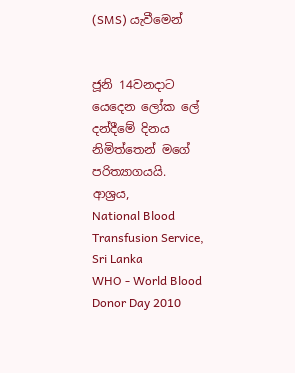(SMS) යැවීමෙන්


ජූනි 14වනදාට යෙදෙන ලෝක ලේ දන්දීමේ දිනය නිමිත්තෙන් මගේ පරිත්‍යාගයයි.
ආශ්‍රය,
National Blood Transfusion Service, Sri Lanka
WHO - World Blood Donor Day 2010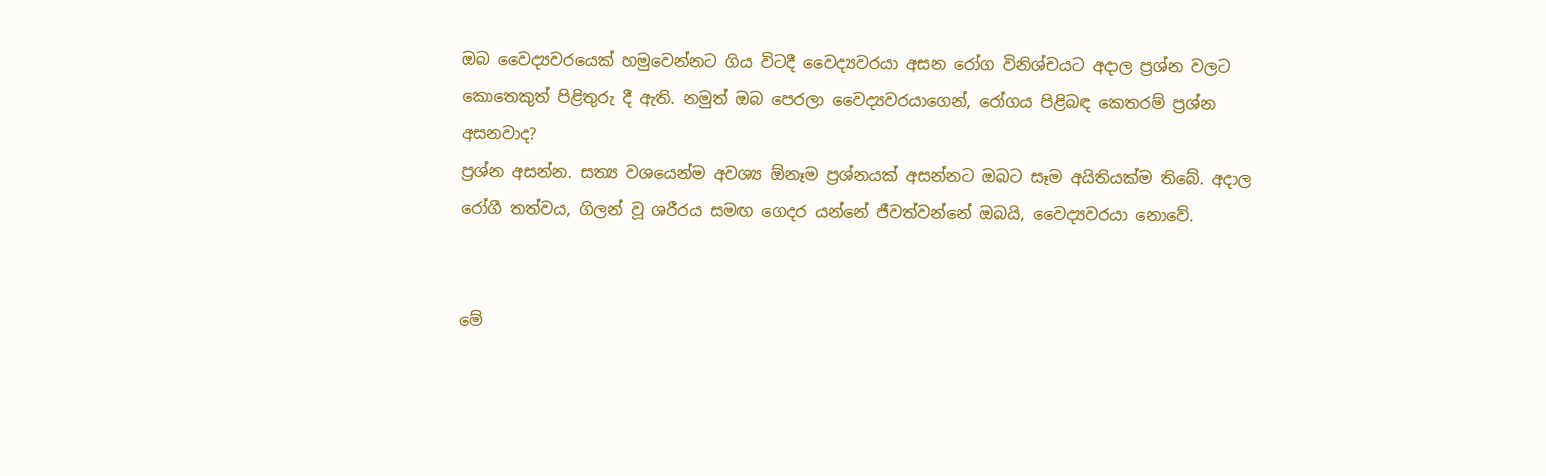ඔබ වෛද්‍යවරයෙක් හමුවෙන්නට ගිය විටදී වෛද්‍යවරයා අසන රෝග විනිශ්චයට අදාල ප්‍රශ්න වලට කොතෙකුත් පිළිතුරු දී ඇති. නමුත් ඔබ පෙරලා වෛද්‍යවරයාගෙන්, රෝගය පිළිබඳ කෙතරම් ප්‍රශ්න අසනවාද?
ප්‍රශ්න අසන්න. සත්‍ය වශයෙන්ම අවශ්‍ය ඕනෑම ප්‍රශ්නයක් අසන්නට ඔබට සෑම අයිතියක්ම තිබේ. අදාල රෝගී තත්වය, ගිලන් වූ ශරීරය සමඟ ගෙදර යන්නේ ජීවත්වන්නේ ඔබයි, වෛද්‍යවරයා නොවේ.


මේ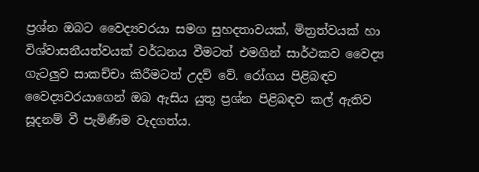ප්‍රශ්න ඔබට වෛද්‍යවරයා සමග සුහදතාවයක්, මිත්‍රත්වයක් හා විශ්වාසනීයත්වයක් වර්ධනය වීමටත් එමගින් සාර්ථකව වෛද්‍ය ගැටලුව සාකච්චා කිරීමටත් උදව් වේ. රෝගය පිළිබඳව වෛද්‍යවරයාගෙන් ඔබ ඇසිය යුතු ප්‍රශ්න පිළිබඳව කල් ඇතිව සූදනම් වී පැමිණීම වැදගත්ය.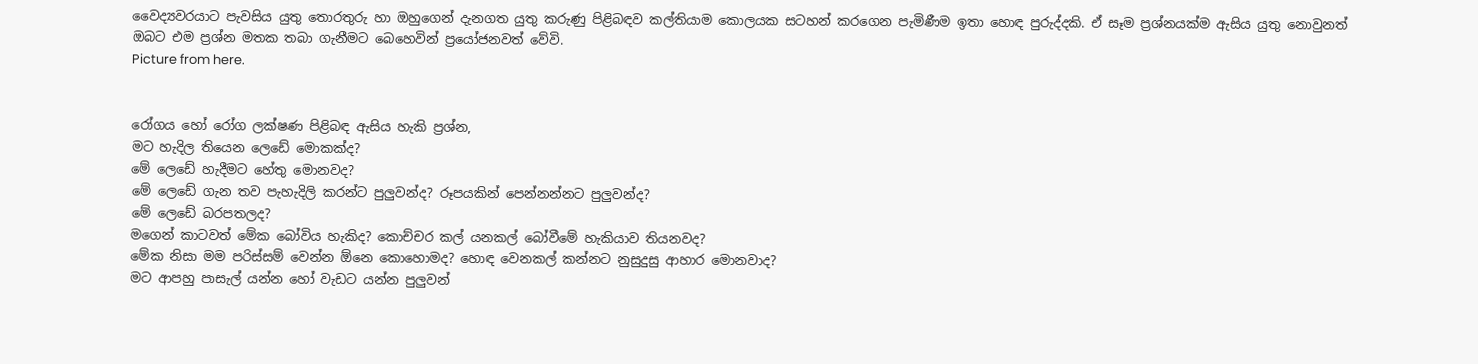වෛද්‍යවරයාට පැවසිය යුතු තොරතුරු හා ඔහුගෙන් දැනගත යුතු කරුණු පිළිබඳව කල්තියාම කොලයක සටහන් කරගෙන පැමිණීම ඉතා හොඳ පුරුද්දකි. ඒ සෑම ප්‍රශ්නයක්ම ඇසිය යුතු නොවුනත් ඔබට එම ප්‍රශ්න මතක තබා ගැනීමට බෙහෙවින් ප්‍රයෝජනවත් වේවි.
Picture from here.


රෝගය හෝ රෝග ලක්ෂණ පිළිබඳ ඇසිය හැකි ප්‍රශ්න,
මට හැදිල තියෙන ලෙඩේ මොකක්ද?
මේ ලෙඩේ හැදීමට හේතු මොනවද?
මේ ලෙඩේ ගැන තව පැහැදිලි කරන්ට පුලුවන්ද? රූපයකින් පෙන්නන්නට පුලුවන්ද?
මේ ලෙඩේ බරපතලද?
මගෙන් කාටවත් මේක බෝවිය හැකිද? කොච්චර කල් යනකල් බෝවීමේ හැකියාව තියනවද?
මේක නිසා මම පරිස්සම් වෙන්න ඕනෙ කොහොමද? හොඳ වෙනකල් කන්නට නුසුදුසු ආහාර මොනවාද?
මට ආපහු පාසැල් යන්න හෝ වැඩට යන්න පුලුවන්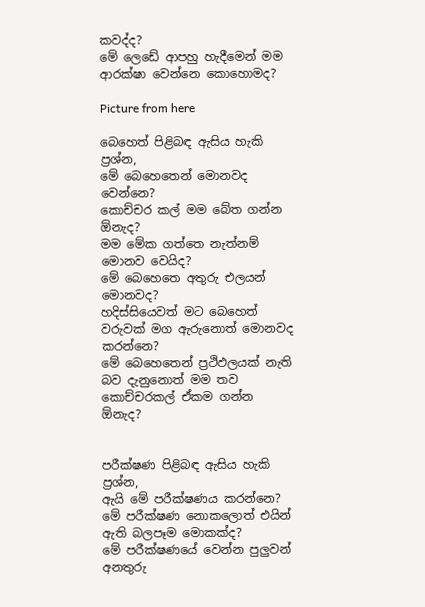කවද්ද?
මේ ලෙඩේ ආපහු හැදීමෙන් මම ආරක්ෂා වෙන්නෙ කොහොමද?

Picture from here

බෙහෙත් පිළිබඳ ඇසිය හැකි ප්‍රශ්න,
මේ බෙහෙතෙන් මොනවද වෙන්නෙ?
කොච්චර කල් මම බේත ගන්න ඕනැද?
මම මේක ගත්තෙ නැත්නම් මොනව වෙයිද?
මේ බෙහෙතෙ අතුරු එලයන් මොනවද?
හදිස්සියෙවත් මට බෙහෙත් වරුවක් මග ඇරුනොත් මොනවද කරන්නෙ?
මේ බෙහෙතෙන් ප්‍රථිඵලයක් නැති බව දැනුනොත් මම තව කොච්චරකල් ඒකම ගන්න ඕනැද?


පරීක්ෂණ පිළිබඳ ඇසිය හැකි ප්‍රශ්න,
ඇයි මේ පරීක්ෂණය කරන්නෙ?
මේ පරීක්ෂණ නොකලොත් එයින් ඇති බලපෑම මොකක්ද?
මේ පරීක්ෂණයේ වෙන්න පුලුවන් අනතුරු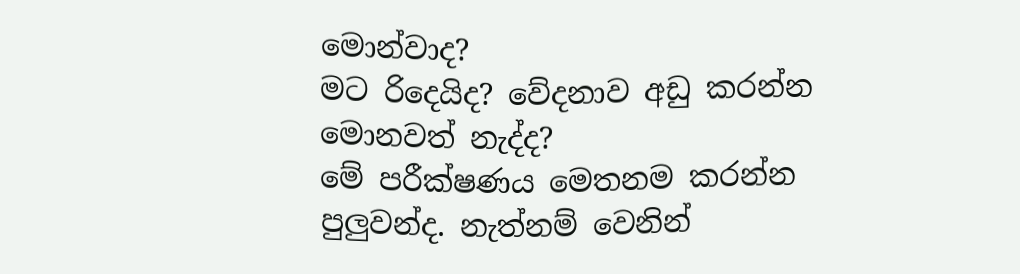මොන්වාද?
මට රිදෙයිද? වේදනාව අඩු කරන්න මොනවත් නැද්ද?
මේ පරීක්ෂණය මෙතනම කරන්න පුලුවන්ද. නැත්නම් වෙනින්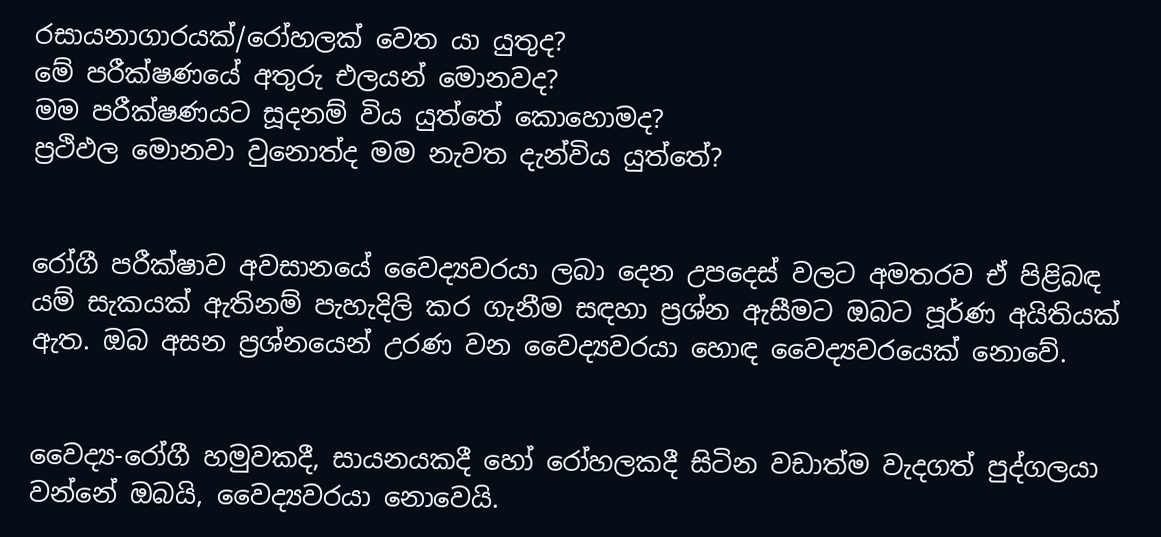රසායනාගාරයක්/රෝහලක් වෙත යා යුතුද?
මේ පරීක්ෂණයේ අතුරු එලයන් මොනවද?
මම පරීක්ෂණයට සූදනම් විය යුත්තේ කොහොමද?
ප්‍රථිඵල මොනවා වුනොත්ද මම නැවත දැන්විය යුත්තේ?


රෝගී පරීක්ෂාව අවසානයේ වෛද්‍යවරයා ලබා දෙන උපදෙස් වලට අමතරව ඒ පිළිබඳ යම් සැකයක් ඇතිනම් පැහැදිලි කර ගැනීම සඳහා ප්‍රශ්න ඇසීමට ඔබට පූර්ණ අයිතියක් ඇත. ඔබ අසන ප්‍රශ්නයෙන් උරණ වන වෛද්‍යවරයා හොඳ වෛද්‍යවරයෙක් නොවේ.


වෛද්‍ය-රෝගී හමුවකදී, සායනයකදී හෝ රෝහලකදී සිටින වඩාත්ම වැදගත් පුද්ගලයා වන්නේ ඔබයි, වෛද්‍යවරයා නොවෙයි.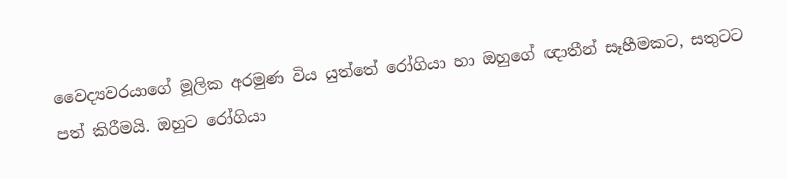වෛද්‍යවරයාගේ මූලික අරමුණ විය යුත්තේ රෝගියා හා ඔහුගේ ඥාතීන් සෑහීමකට, සතුටට පත් කිරීමයි. ඔහුට රෝගියා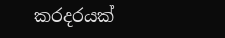කරදරයක්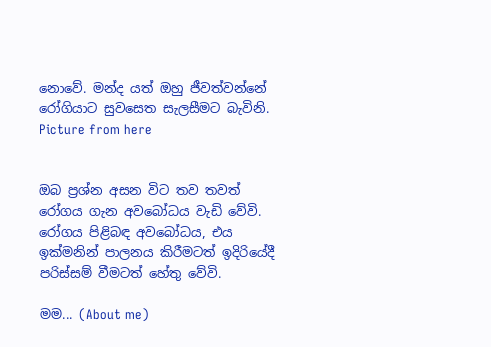නොවේ. මන්ද යත් ඔහු ජීවත්වන්නේ රෝගියාට සුවසෙත සැලසීමට බැවිනි.
Picture from here


ඔබ ප්‍රශ්න අසන විට තව තවත් රෝගය ගැන අවබෝධය වැඩි වේවි. රෝගය පිළිබඳ අවබෝධය, එය ඉක්මනින් පාලනය කිරීමටත් ඉදිරියේදී පරිස්සම් වීමටත් හේතු වේවි.

මම... (About me)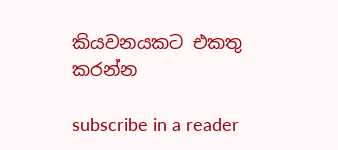කියවනයකට එකතු කරන්න

subscribe in a reader